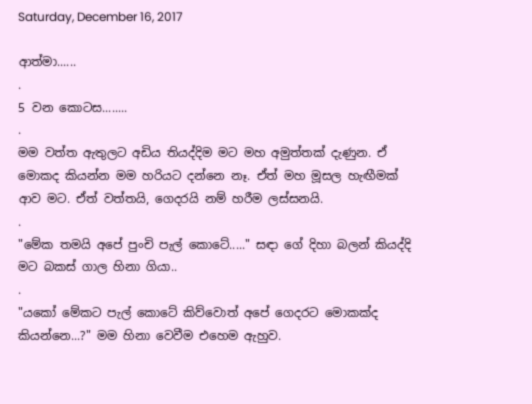Saturday, December 16, 2017

ආත්මා......
.
5 වන කොටස........
.
මම වත්ත ඇතුලට අඩිය තියද්දිම මට මහ අමුත්තක් දැණුන. ඒ මොකද කියන්න මම හරියට දන්නෙ නෑ. ඒත් මහ මූසල හැඟීමක් ආව මට. ඒත් වත්තයි, ගෙදරයි නම් හරීම ලස්සනයි.
.
"මේක තමයි අපේ පුංචි පැල් කොටේ....." සඳා ගේ දිහා බලන් කියද්දි මට බකස් ගාල හිනා ගියා..
.
"යකෝ මේකට පැල් කොටේ කිව්වොත් අපේ ගෙදරට මොකක්ද කියන්නෙ...?" මම හිනා වෙවීම එහෙම ඇහුව.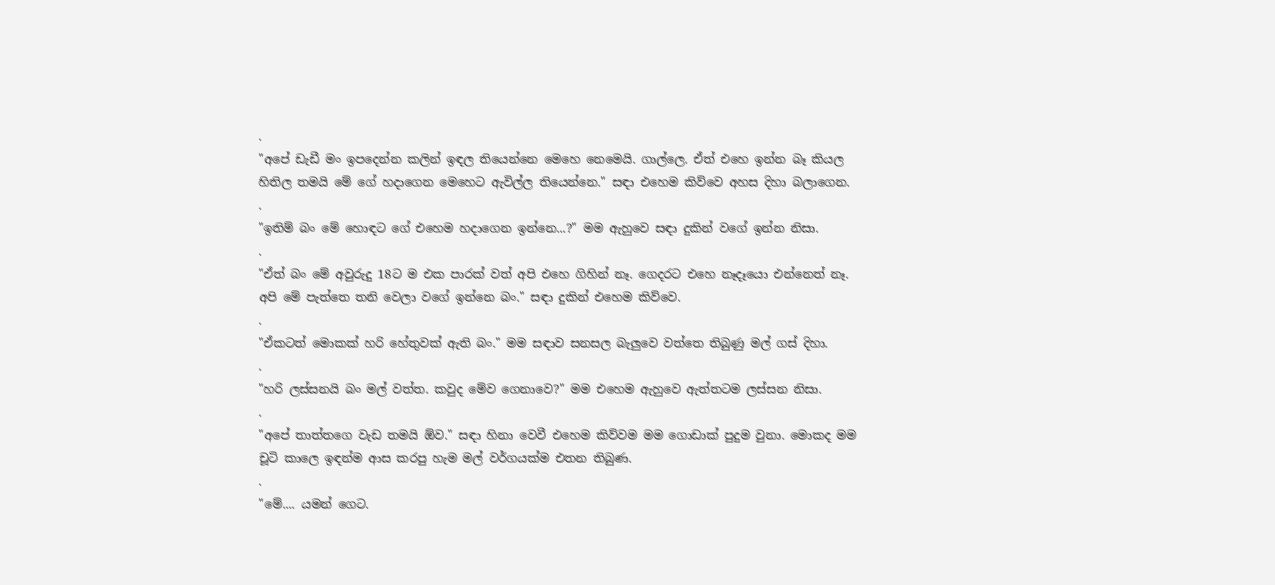.
"අපේ ඩැඩී මං ඉපදෙන්න කලින් ඉඳල තියෙන්නෙ මෙහෙ නෙමෙයි. ගාල්ලෙ. ඒත් එහෙ ඉන්න බෑ කියල හිතිල තමයි මේ ගේ හදාගෙන මෙහෙට ඇවිල්ල තියෙන්නෙ." සඳා එහෙම කිව්වෙ අහස දිහා බලාගෙන.
.
"ඉතිම් බං මේ හොඳට ගේ එහෙම හදාගෙන ඉන්නෙ...?" මම ඇහුවෙ සඳා දුකින් වගේ ඉන්න නිසා.
.
"ඒත් බං මේ අවුරුදු 18ට ම එක පාරක් වත් අපි එහෙ ගිහින් නෑ. ගෙදරට එහෙ නෑදෑයො එන්නෙත් නෑ. අපි මේ පැත්තෙ තනි වෙලා වගේ ඉන්නෙ බං." සඳා දුකින් එහෙම කිව්වෙ.
.
"ඒකටත් මොකක් හරි හේතුවක් ඇති බං." මම සඳාව සනසල බැලුවෙ වත්තෙ තිබුණු මල් ගස් දිහා.
.
"හරි ලස්සනයි බං මල් වත්ත. කවුද මේව ගෙනාවෙ?" මම එහෙම ඇහුවෙ ඇත්තටම ලස්සන නිසා.
.
"අපේ තාත්තගෙ වැඩ තමයි ඕව." සඳා හිනා වෙවී එහෙම කිව්වම මම ගොඩාක් පුදුම වුනා. මොකද මම චූටි කාලෙ ඉඳන්ම ආස කරපු හැම මල් වර්ගයක්ම එතන තිබුණ.
.
"මේ.... යමන් ගෙට.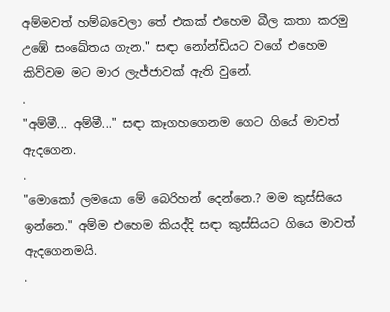අම්මවත් හම්බවෙලා තේ එකක් එහෙම බීල කතා කරමු උඹේ සංඛේතය ගැන." සඳා නෝන්ඩියට වගේ එහෙම කිව්වම මට මාර ලැජ්ජාවක් ඇති වුනේ.
.
"අම්මී... අම්මී..." සඳා කෑගහගෙනම ගෙට ගියේ මාවත් ඇදගෙන.
.
"මොකෝ ලමයො මේ බෙරිහන් දෙන්නෙ.? මම කුස්සියෙ ඉන්නෙ." අම්ම එහෙම කියද්දි සඳා කුස්සියට ගියෙ මාවත් ඇදගෙනමයි.
.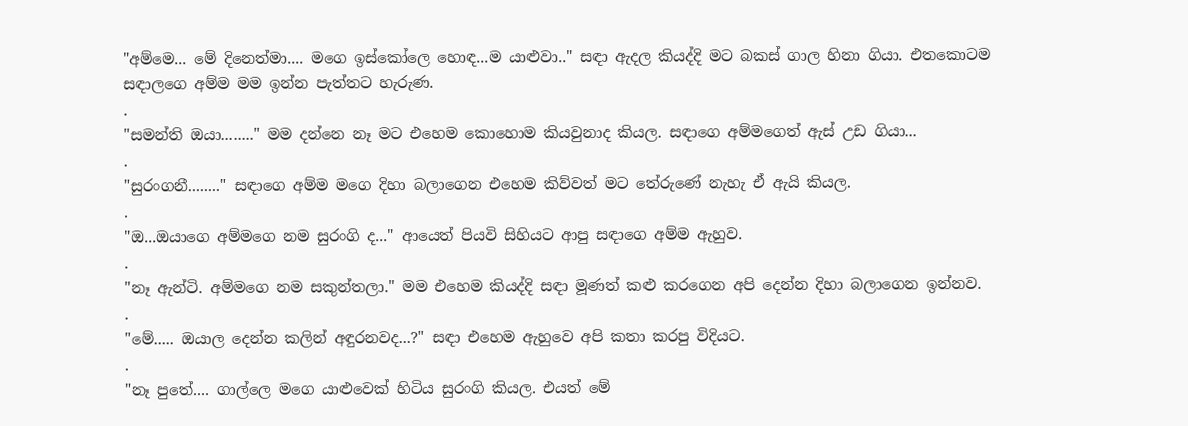"අම්මෙ... මේ දිනෙත්මා.... මගෙ ඉස්කෝලෙ හොඳ...ම යාළුවා.." සඳා ඇදල කියද්දි මට බකස් ගාල හිනා ගියා. එතකොටම සඳාලගෙ අම්ම මම ඉන්න පැත්තට හැරුණ.
.
"සමන්ති ඔයා........" මම දන්නෙ නෑ මට එහෙම කොහොම කියවුනාද කියල. සඳාගෙ අම්මගෙත් ඇස් උඩ ගියා...
.
"සුරංගනී........" සඳාගෙ අම්ම මගෙ දිහා බලාගෙන එහෙම කිව්වත් මට තේරුණේ නැහැ ඒ ඇයි කියල.
.
"ඔ...ඔයාගෙ අම්මගෙ නම සුරංගි ද..." ආයෙත් පියවි සිහියට ආපු සඳාගෙ අම්ම ඇහුව.
.
"නෑ ඇන්ටි. අම්මගෙ නම සකුන්තලා." මම එහෙම කියද්දි සඳා මූණත් කළු කරගෙන අපි දෙන්න දිහා බලාගෙන ඉන්නව.
.
"මේ..... ඔයාල දෙන්න කලින් අඳුරනවද...?" සඳා එහෙම ඇහුවෙ අපි කතා කරපු විදියට.
.
"නෑ පුතේ.... ගාල්ලෙ මගෙ යාළුවෙක් හිටිය සුරංගි කියල. එයත් මේ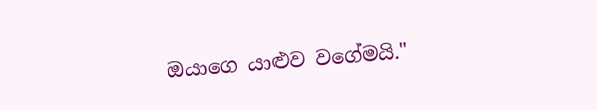ඔයාගෙ යාළුව වගේමයි."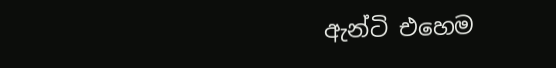ඇන්ටි එහෙම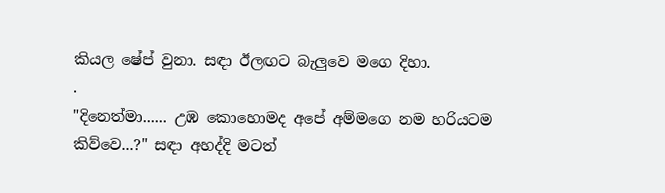කියල ෂේප් වුනා. සඳා ඊලඟට බැලුවෙ මගෙ දිහා.
.
"දිනෙත්මා...... උඹ කොහොමද අපේ අම්මගෙ නම හරියටම කිව්වෙ...?" සඳා අහද්දි මටත්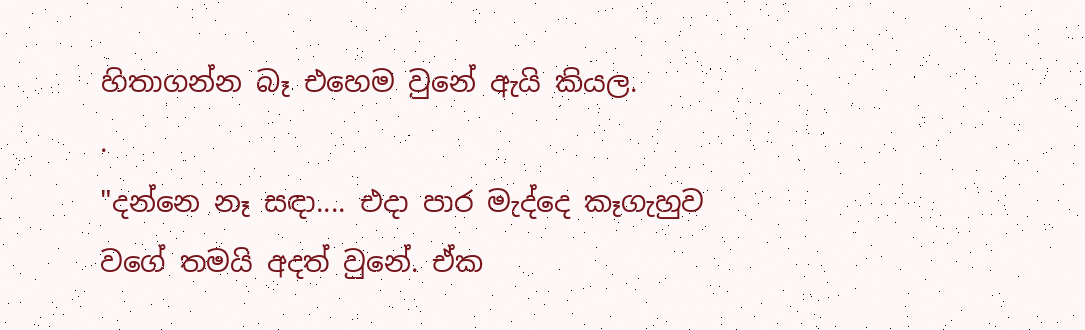හිතාගන්න බෑ එහෙම වුනේ ඇයි කියල.
.
"දන්නෙ නෑ සඳා.... එදා පාර මැද්දෙ කෑගැහුව වගේ තමයි අදත් වුනේ. ඒක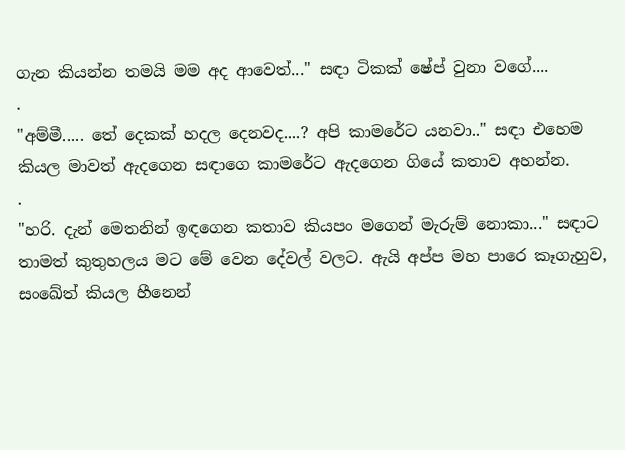ගැන කියන්න තමයි මම අද ආවෙත්..." සඳා ටිකක් ෂේප් වුනා වගේ....
.
"අම්මී..... තේ දෙකක් හදල දෙනවද....? අපි කාමරේට යනවා.." සඳා එහෙම කියල මාවත් ඇදගෙන සඳාගෙ කාමරේට ඇදගෙන ගියේ කතාව අහන්න.
.
"හරි. දැන් මෙතනින් ඉඳගෙන කතාව කියපං මගෙන් මැරුම් නොකා..." සඳාට තාමත් කුතුහලය මට මේ වෙන දේවල් වලට. ඇයි අප්ප මහ පාරෙ කෑගැහුව, සංඛේත් කියල හීනෙන්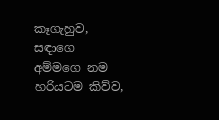කෑගැහුව, සඳාගෙ අම්මගෙ නම හරියටම කිව්ව,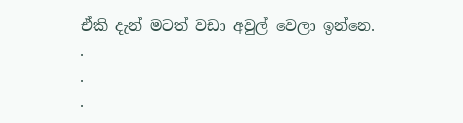ඒකි දැන් මටත් වඩා අවුල් වෙලා ඉන්නෙ.
.
.
.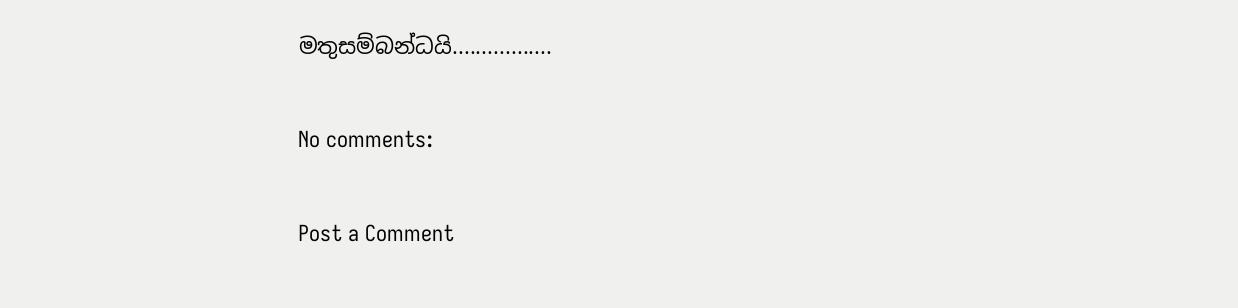මතුසම්බන්ධයි.................

No comments:

Post a Comment